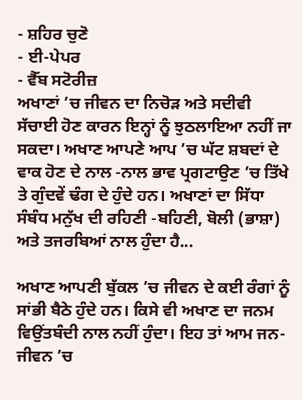- ਸ਼ਹਿਰ ਚੁਣੋ
- ਈ-ਪੇਪਰ
- ਵੈੱਬ ਸਟੋਰੀਜ਼
ਅਖਾਣਾਂ ’ਚ ਜੀਵਨ ਦਾ ਨਿਚੋੜ ਅਤੇ ਸਦੀਵੀ ਸੱਚਾਈ ਹੋਣ ਕਾਰਨ ਇਨ੍ਹਾਂ ਨੂੰ ਝੁਠਲਾਇਆ ਨਹੀਂ ਜਾ ਸਕਦਾ। ਅਖਾਣ ਆਪਣੇ ਆਪ ’ਚ ਘੱਟ ਸ਼ਬਦਾਂ ਦੇ ਵਾਕ ਹੋਣ ਦੇ ਨਾਲ -ਨਾਲ ਭਾਵ ਪ੍ਰਗਟਾਉਣ ’ਚ ਤਿੱਖੇ ਤੇ ਗੁੰਦਵੇਂ ਢੰਗ ਦੇ ਹੁੰਦੇ ਹਨ। ਅਖਾਣਾਂ ਦਾ ਸਿੱਧਾ ਸੰਬੰਧ ਮਨੁੱਖ ਦੀ ਰਹਿਣੀ -ਬਹਿਣੀ, ਬੋਲੀ (ਭਾਸ਼ਾ) ਅਤੇ ਤਜਰਬਿਆਂ ਨਾਲ ਹੁੰਦਾ ਹੈ...

ਅਖਾਣ ਆਪਣੀ ਬੁੱਕਲ ’ਚ ਜੀਵਨ ਦੇ ਕਈ ਰੰਗਾਂ ਨੂੰ ਸਾਂਭੀ ਬੈਠੇ ਹੁੰਦੇ ਹਨ। ਕਿਸੇ ਵੀ ਅਖਾਣ ਦਾ ਜਨਮ ਵਿਉਂਤਬੰਦੀ ਨਾਲ ਨਹੀਂ ਹੁੰਦਾ। ਇਹ ਤਾਂ ਆਮ ਜਨ-ਜੀਵਨ ’ਚ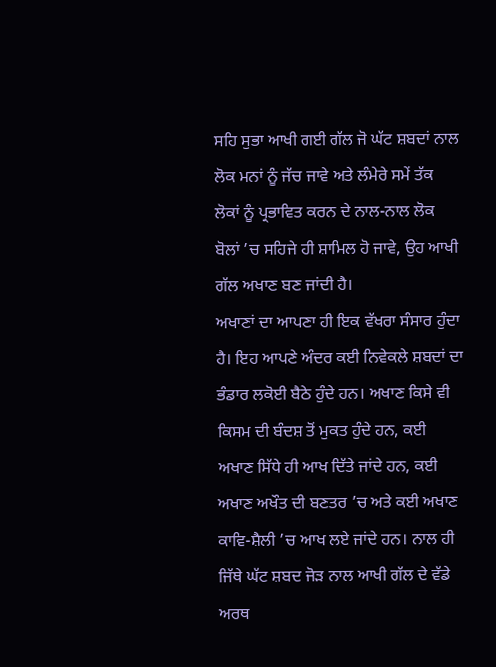ਸਹਿ ਸੁਭਾ ਆਖੀ ਗਈ ਗੱਲ ਜੋ ਘੱਟ ਸ਼ਬਦਾਂ ਨਾਲ ਲੋਕ ਮਨਾਂ ਨੂੰ ਜੱਚ ਜਾਵੇ ਅਤੇ ਲੰਮੇਰੇ ਸਮੇਂ ਤੱਕ ਲੋਕਾਂ ਨੂੰ ਪ੍ਰਭਾਵਿਤ ਕਰਨ ਦੇ ਨਾਲ-ਨਾਲ ਲੋਕ ਬੋਲਾਂ ’ਚ ਸਹਿਜੇ ਹੀ ਸ਼ਾਮਿਲ ਹੋ ਜਾਵੇ, ਉਹ ਆਖੀ ਗੱਲ ਅਖਾਣ ਬਣ ਜਾਂਦੀ ਹੈ।
ਅਖਾਣਾਂ ਦਾ ਆਪਣਾ ਹੀ ਇਕ ਵੱਖਰਾ ਸੰਸਾਰ ਹੁੰਦਾ ਹੈ। ਇਹ ਆਪਣੇ ਅੰਦਰ ਕਈ ਨਿਵੇਕਲੇ ਸ਼ਬਦਾਂ ਦਾ ਭੰਡਾਰ ਲਕੋਈ ਬੈਠੇ ਹੁੰਦੇ ਹਨ। ਅਖਾਣ ਕਿਸੇ ਵੀ ਕਿਸਮ ਦੀ ਬੰਦਸ਼ ਤੋਂ ਮੁਕਤ ਹੁੰਦੇ ਹਨ, ਕਈ ਅਖਾਣ ਸਿੱਧੇ ਹੀ ਆਖ ਦਿੱਤੇ ਜਾਂਦੇ ਹਨ, ਕਈ ਅਖਾਣ ਅਖੌਤ ਦੀ ਬਣਤਰ ’ਚ ਅਤੇ ਕਈ ਅਖਾਣ ਕਾਵਿ-ਸ਼ੈਲੀ ’ਚ ਆਖ ਲਏ ਜਾਂਦੇ ਹਨ। ਨਾਲ ਹੀ ਜਿੱਥੇ ਘੱਟ ਸ਼ਬਦ ਜੋੜ ਨਾਲ ਆਖੀ ਗੱਲ ਦੇ ਵੱਡੇ ਅਰਥ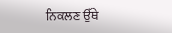ਨਿਕਲਣ ਉੱਥੇ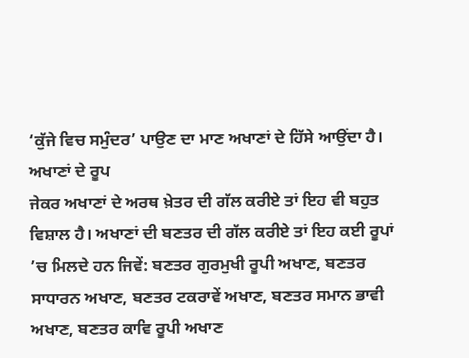‘ਕੁੱਜੇ ਵਿਚ ਸਮੁੰਦਰ’ ਪਾਉਣ ਦਾ ਮਾਣ ਅਖਾਣਾਂ ਦੇ ਹਿੱਸੇ ਆਉਂਦਾ ਹੈ।
ਅਖਾਣਾਂ ਦੇ ਰੂਪ
ਜੇਕਰ ਅਖਾਣਾਂ ਦੇ ਅਰਥ ਖ਼ੇਤਰ ਦੀ ਗੱਲ ਕਰੀਏ ਤਾਂ ਇਹ ਵੀ ਬਹੁਤ ਵਿਸ਼ਾਲ ਹੈ। ਅਖਾਣਾਂ ਦੀ ਬਣਤਰ ਦੀ ਗੱਲ ਕਰੀਏ ਤਾਂ ਇਹ ਕਈ ਰੂਪਾਂ ’ਚ ਮਿਲਦੇ ਹਨ ਜਿਵੇਂ: ਬਣਤਰ ਗੁਰਮੁਖੀ ਰੂਪੀ ਅਖਾਣ, ਬਣਤਰ ਸਾਧਾਰਨ ਅਖਾਣ, ਬਣਤਰ ਟਕਰਾਵੇਂ ਅਖਾਣ, ਬਣਤਰ ਸਮਾਨ ਭਾਵੀ ਅਖਾਣ, ਬਣਤਰ ਕਾਵਿ ਰੂਪੀ ਅਖਾਣ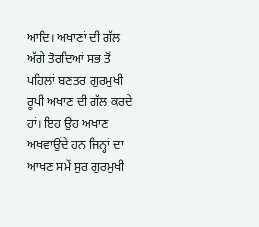ਆਦਿ। ਅਖਾਣਾਂ ਦੀ ਗੱਲ ਅੱਗੇ ਤੋਰਦਿਆਂ ਸਭ ਤੋਂ ਪਹਿਲਾਂ ਬਣਤਰ ਗੁਰਮੁਖੀ ਰੂਪੀ ਅਖਾਣ ਦੀ ਗੱਲ ਕਰਦੇ ਹਾਂ। ਇਹ ਉਹ ਅਖਾਣ ਅਖਵਾਉਂਦੇ ਹਨ ਜਿਨ੍ਹਾਂ ਦਾ ਆਖਣ ਸਮੇਂ ਸੁਰ ਗੁਰਮੁਖੀ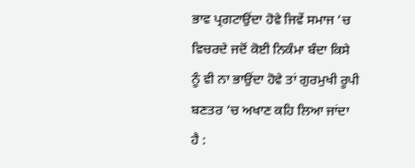ਭਾਵ ਪ੍ਰਗਟਾਉਂਦਾ ਹੋਵੇ ਜਿਵੇਂ ਸਮਾਜ ’ਚ ਵਿਚਰਦੇ ਜਦੋਂ ਕੋਈ ਨਿਕੰਮਾ ਬੰਦਾ ਕਿਸੇ ਨੂੰ ਵੀ ਨਾ ਭਾਉਂਦਾ ਹੋਵੇ ਤਾਂ ਗੁਰਮੁਖੀ ਰੂਪੀ ਬਣਤਰ ’ਚ ਅਖਾਣ ਕਹਿ ਲਿਆ ਜਾਂਦਾ ਹੈ :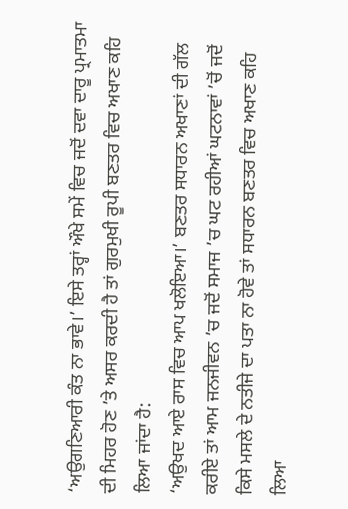‘ਅਉਗਣਿਆਰੀ ਕੰਤ ਨਾ ਭਾਵੇ।’ ਇਸੇ ਤਰ੍ਹਾਂ ਔਖੇ ਸਮੇਂ ਵਿਚ ਜਦੋਂ ਦਵਾ ਦਾਰੂ ਪ੍ਰਮਾਤਮਾ ਦੀ ਮਿਹਰ ਹੋਣ ’ਤੇ ਅਸਰ ਕਰਦੀ ਹੈ ਤਾਂ ਗੁਰਮੁਖੀ ਰੂਪੀ ਬਣਤਰ ਵਿਚ ਅਖਾਣ ਕਹਿ ਲਿਆ ਜਾਂਦਾ ਹੈ:
‘ਅਉਖਦ ਆਏ ਰਾਸ ਵਿਚ ਆਪ ਖਲੋਇਆ।’ ਬਣਤਰ ਸਧਾਰਨ ਅਖਾਣਾਂ ਦੀ ਗੱਲ ਕਰੀਏ ਤਾਂ ਆਮ ਜਨਜੀਵਨ ’ਚ ਜਦੋਂ ਸਮਾਜ ’ਚ ਘਟ ਰਹੀਆਂ ਘਟਨਾਵਾਂ ’ਚੋਂ ਜਦੋਂ ਕਿਸੇ ਮਸਲੇ ਦੇ ਨਤੀਜੇ ਦਾ ਪਤਾ ਨਾ ਹੋਵੇ ਤਾਂ ਸਧਾਰਨ ਬਣਤਰ ਵਿਚ ਅਖਾਣ ਕਹਿ ਲਿਆ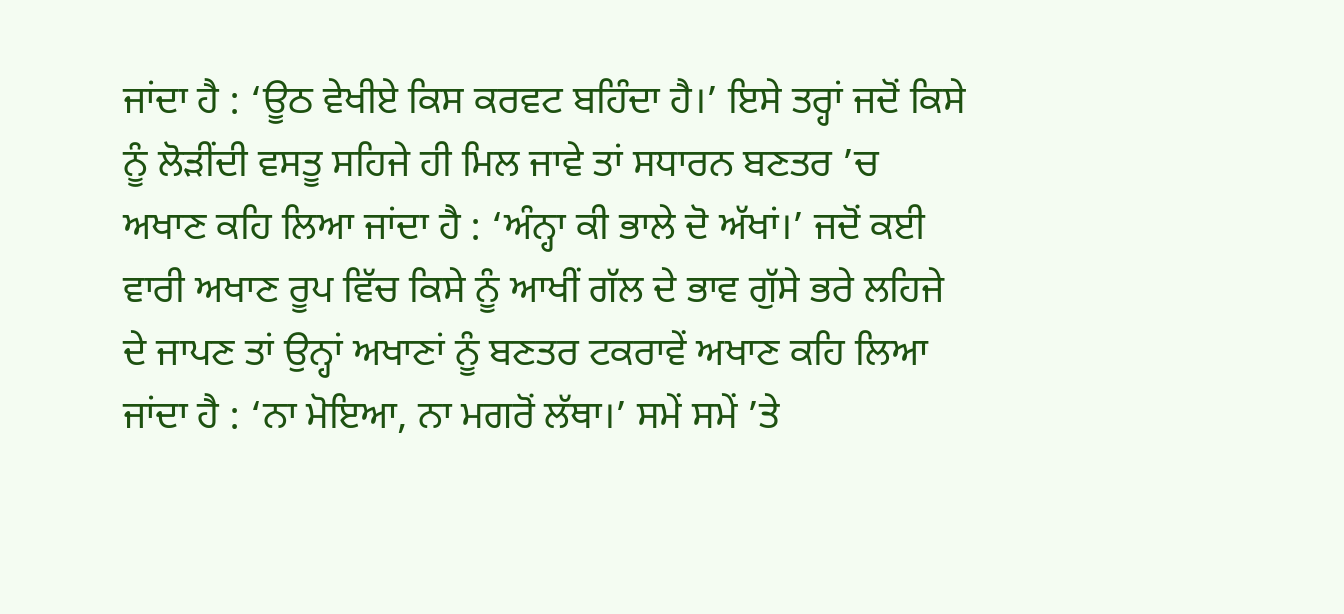ਜਾਂਦਾ ਹੈ : ‘ਊਠ ਵੇਖੀਏ ਕਿਸ ਕਰਵਟ ਬਹਿੰਦਾ ਹੈ।’ ਇਸੇ ਤਰ੍ਹਾਂ ਜਦੋਂ ਕਿਸੇ ਨੂੰ ਲੋੜੀਂਦੀ ਵਸਤੂ ਸਹਿਜੇ ਹੀ ਮਿਲ ਜਾਵੇ ਤਾਂ ਸਧਾਰਨ ਬਣਤਰ ’ਚ ਅਖਾਣ ਕਹਿ ਲਿਆ ਜਾਂਦਾ ਹੈ : ‘ਅੰਨ੍ਹਾ ਕੀ ਭਾਲੇ ਦੋ ਅੱਖਾਂ।’ ਜਦੋਂ ਕਈ ਵਾਰੀ ਅਖਾਣ ਰੂਪ ਵਿੱਚ ਕਿਸੇ ਨੂੰ ਆਖੀਂ ਗੱਲ ਦੇ ਭਾਵ ਗੁੱਸੇ ਭਰੇ ਲਹਿਜੇ ਦੇ ਜਾਪਣ ਤਾਂ ਉਨ੍ਹਾਂ ਅਖਾਣਾਂ ਨੂੰ ਬਣਤਰ ਟਕਰਾਵੇਂ ਅਖਾਣ ਕਹਿ ਲਿਆ ਜਾਂਦਾ ਹੈ : ‘ਨਾ ਮੋਇਆ, ਨਾ ਮਗਰੋਂ ਲੱਥਾ।’ ਸਮੇਂ ਸਮੇਂ ’ਤੇ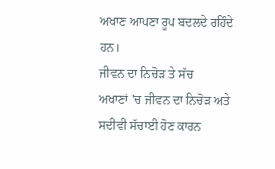ਅਖਾਣ ਆਪਣਾ ਰੂਪ ਬਦਲਦੇ ਰਹਿੰਦੇ ਹਨ।
ਜੀਵਨ ਦਾ ਨਿਚੋੜ ਤੇ ਸੱਚ
ਅਖਾਣਾਂ ’ਚ ਜੀਵਨ ਦਾ ਨਿਚੋੜ ਅਤੇ ਸਦੀਵੀ ਸੱਚਾਈ ਹੋਣ ਕਾਰਨ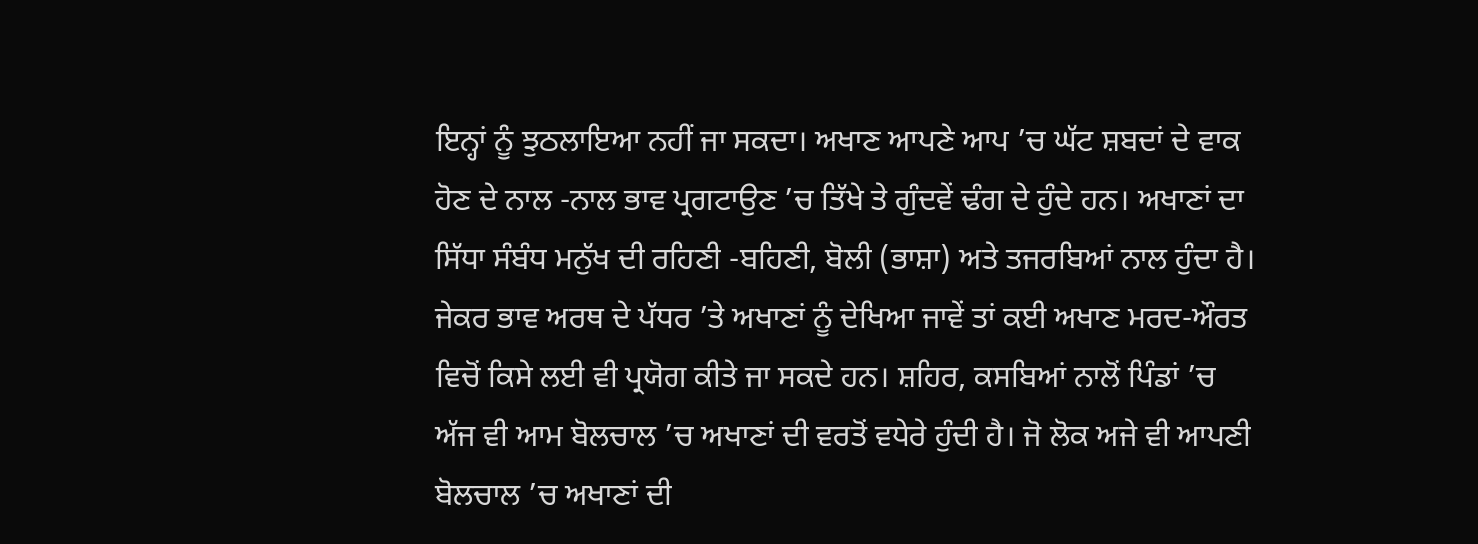ਇਨ੍ਹਾਂ ਨੂੰ ਝੁਠਲਾਇਆ ਨਹੀਂ ਜਾ ਸਕਦਾ। ਅਖਾਣ ਆਪਣੇ ਆਪ ’ਚ ਘੱਟ ਸ਼ਬਦਾਂ ਦੇ ਵਾਕ ਹੋਣ ਦੇ ਨਾਲ -ਨਾਲ ਭਾਵ ਪ੍ਰਗਟਾਉਣ ’ਚ ਤਿੱਖੇ ਤੇ ਗੁੰਦਵੇਂ ਢੰਗ ਦੇ ਹੁੰਦੇ ਹਨ। ਅਖਾਣਾਂ ਦਾ ਸਿੱਧਾ ਸੰਬੰਧ ਮਨੁੱਖ ਦੀ ਰਹਿਣੀ -ਬਹਿਣੀ, ਬੋਲੀ (ਭਾਸ਼ਾ) ਅਤੇ ਤਜਰਬਿਆਂ ਨਾਲ ਹੁੰਦਾ ਹੈ। ਜੇਕਰ ਭਾਵ ਅਰਥ ਦੇ ਪੱਧਰ ’ਤੇ ਅਖਾਣਾਂ ਨੂੰ ਦੇਖਿਆ ਜਾਵੇਂ ਤਾਂ ਕਈ ਅਖਾਣ ਮਰਦ-ਔਰਤ ਵਿਚੋਂ ਕਿਸੇ ਲਈ ਵੀ ਪ੍ਰਯੋਗ ਕੀਤੇ ਜਾ ਸਕਦੇ ਹਨ। ਸ਼ਹਿਰ, ਕਸਬਿਆਂ ਨਾਲੋਂ ਪਿੰਡਾਂ ’ਚ ਅੱਜ ਵੀ ਆਮ ਬੋਲਚਾਲ ’ਚ ਅਖਾਣਾਂ ਦੀ ਵਰਤੋਂ ਵਧੇਰੇ ਹੁੰਦੀ ਹੈ। ਜੋ ਲੋਕ ਅਜੇ ਵੀ ਆਪਣੀ ਬੋਲਚਾਲ ’ਚ ਅਖਾਣਾਂ ਦੀ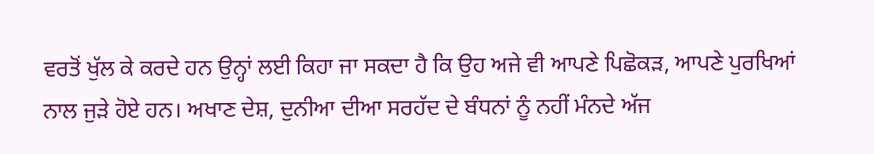ਵਰਤੋਂ ਖੁੱਲ ਕੇ ਕਰਦੇ ਹਨ ਉਨ੍ਹਾਂ ਲਈ ਕਿਹਾ ਜਾ ਸਕਦਾ ਹੈ ਕਿ ਉਹ ਅਜੇ ਵੀ ਆਪਣੇ ਪਿਛੋਕੜ, ਆਪਣੇ ਪੁਰਖਿਆਂ ਨਾਲ ਜੁੜੇ ਹੋਏ ਹਨ। ਅਖਾਣ ਦੇਸ਼, ਦੁਨੀਆ ਦੀਆ ਸਰਹੱਦ ਦੇ ਬੰਧਨਾਂ ਨੂੰ ਨਹੀਂ ਮੰਨਦੇ ਅੱਜ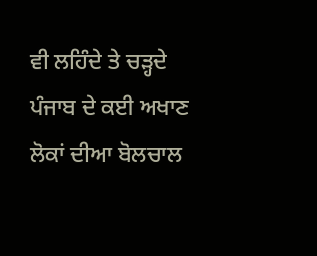ਵੀ ਲਹਿੰਦੇ ਤੇ ਚੜ੍ਹਦੇ ਪੰਜਾਬ ਦੇ ਕਈ ਅਖਾਣ ਲੋਕਾਂ ਦੀਆ ਬੋਲਚਾਲ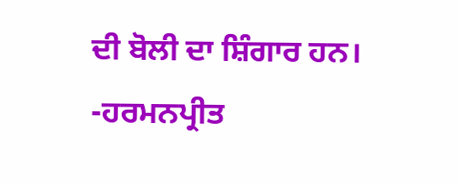ਦੀ ਬੋਲੀ ਦਾ ਸ਼ਿੰਗਾਰ ਹਨ।
-ਹਰਮਨਪ੍ਰੀਤ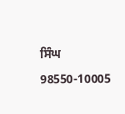ਸਿੰਘ
98550-10005